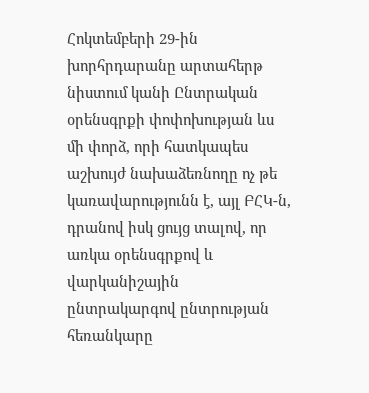Հոկտեմբերի 29-ին խորհրդարանը արտահերթ նիստում կանի Ընտրական օրենսգրքի փոփոխության ևս մի փորձ, որի հատկապես աշխույժ նախաձեռնողը ոչ թե կառավարությունն է, այլ ԲՀԿ-ն, դրանով իսկ ցույց տալով, որ առկա օրենսգրքով և վարկանիշային ընտրակարգով ընտրության հեռանկարը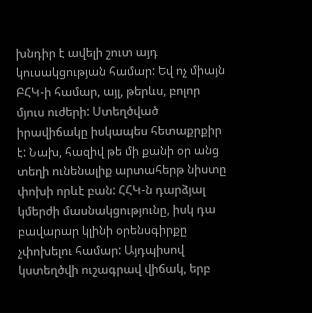խնդիր է ավելի շուտ այդ կուսակցության համար: Եվ ոչ միայն ԲՀԿ-ի համար, այլ, թերևս, բոլոր մյուս ուժերի: Ստեղծված իրավիճակը իսկապես հետաքրքիր է: Նախ, հազիվ թե մի քանի օր անց տեղի ունենալիք արտահերթ նիստը փոխի որևէ բան: ՀՀԿ-ն դարձյալ կմերժի մասնակցությունը, իսկ դա բավարար կլինի օրենսգիրքը չփոխելու համար: Այդպիսով կստեղծվի ուշագրավ վիճակ, երբ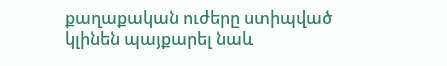քաղաքական ուժերը ստիպված կլինեն պայքարել նաև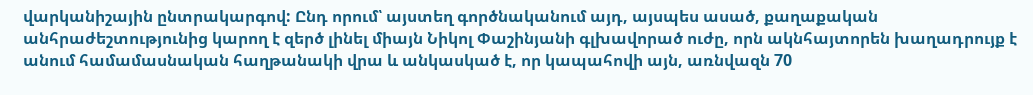վարկանիշային ընտրակարգով: Ընդ որում՝ այստեղ գործնականում այդ, այսպես ասած, քաղաքական անհրաժեշտությունից կարող է զերծ լինել միայն Նիկոլ Փաշինյանի գլխավորած ուժը, որն ակնհայտորեն խաղադրույք է անում համամասնական հաղթանակի վրա և անկասկած է, որ կապահովի այն, առնվազն 70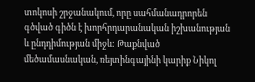տոկոսի շրջանակում, որը սահմանադրորեն գծված գիծն է խորհրդարանական իշխանության և ընդդիմության միջև: Թաքնված մեծամասնական, ռեյտինգայինի կարիք Նիկոլ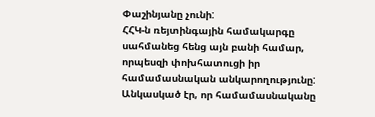Փաշինյանը չունի:
ՀՀԿ-ն ռեյտինգային համակարգը սահմանեց հենց այն բանի համար, որպեսզի փոխհատուցի իր համամասնական անկարողությունը: Անկասկած էր, որ համամասնականը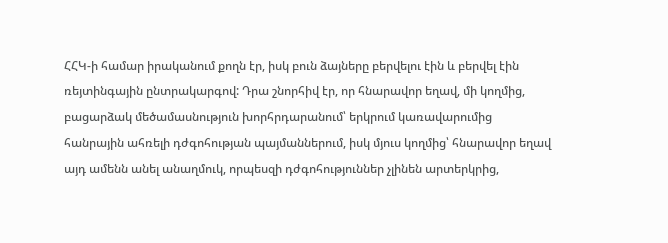ՀՀԿ-ի համար իրականում քողն էր, իսկ բուն ձայները բերվելու էին և բերվել էին ռեյտինգային ընտրակարգով: Դրա շնորհիվ էր, որ հնարավոր եղավ, մի կողմից, բացարձակ մեծամասնություն խորհրդարանում՝ երկրում կառավարումից հանրային ահռելի դժգոհության պայմաններում, իսկ մյուս կողմից՝ հնարավոր եղավ այդ ամենն անել անաղմուկ, որպեսզի դժգոհություններ չլինեն արտերկրից,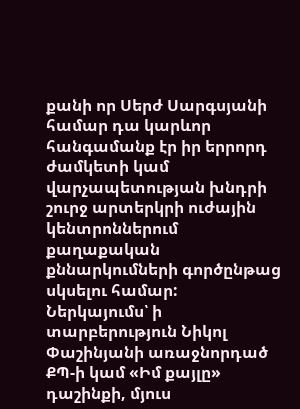քանի որ Սերժ Սարգսյանի համար դա կարևոր հանգամանք էր իր երրորդ ժամկետի կամ վարչապետության խնդրի շուրջ արտերկրի ուժային կենտրոններում քաղաքական քննարկումների գործընթաց սկսելու համար:
Ներկայումս՝ ի տարբերություն Նիկոլ Փաշինյանի առաջնորդած ՔՊ-ի կամ «Իմ քայլը» դաշինքի, մյուս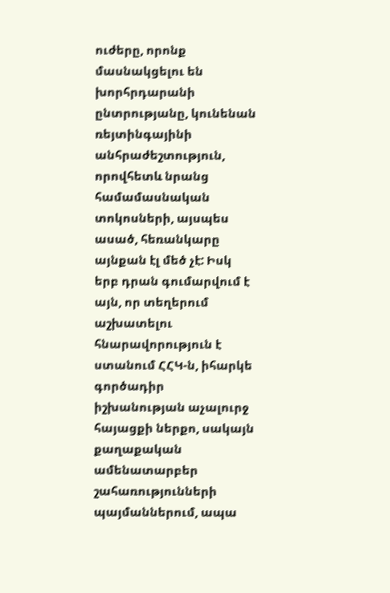ուժերը, որոնք մասնակցելու են խորհրդարանի ընտրությանը, կունենան ռեյտինգայինի անհրաժեշտություն, որովհետև նրանց համամասնական տոկոսների, այսպես ասած, հեռանկարը այնքան էլ մեծ չէ: Իսկ երբ դրան գումարվում է այն, որ տեղերում աշխատելու հնարավորություն է ստանում ՀՀԿ-ն, իհարկե գործադիր իշխանության աչալուրջ հայացքի ներքո, սակայն քաղաքական ամենատարբեր շահառությունների պայմաններում, ապա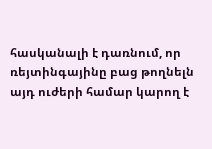հասկանալի է դառնում, որ ռեյտինգայինը բաց թողնելն այդ ուժերի համար կարող է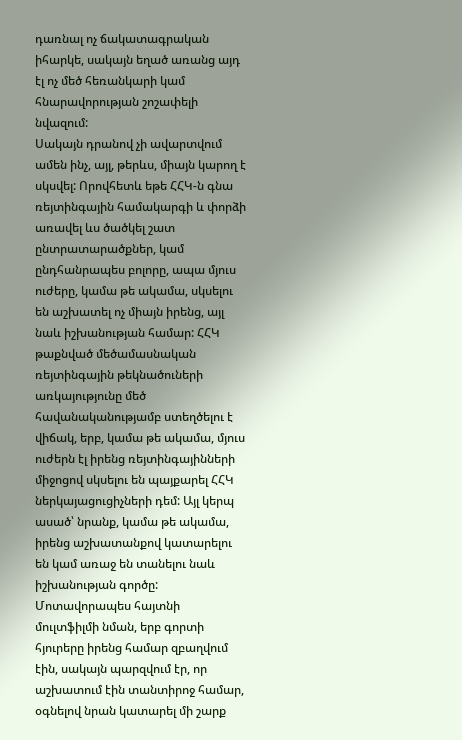դառնալ ոչ ճակատագրական իհարկե, սակայն եղած առանց այդ էլ ոչ մեծ հեռանկարի կամ հնարավորության շոշափելի նվազում:
Սակայն դրանով չի ավարտվում ամեն ինչ, այլ, թերևս, միայն կարող է սկսվել: Որովհետև եթե ՀՀԿ-ն գնա ռեյտինգային համակարգի և փորձի առավել ևս ծածկել շատ ընտրատարածքներ, կամ ընդհանրապես բոլորը, ապա մյուս ուժերը, կամա թե ակամա, սկսելու են աշխատել ոչ միայն իրենց, այլ նաև իշխանության համար: ՀՀԿ թաքնված մեծամասնական ռեյտինգային թեկնածուների առկայությունը մեծ հավանականությամբ ստեղծելու է վիճակ, երբ, կամա թե ակամա, մյուս ուժերն էլ իրենց ռեյտինգայինների միջոցով սկսելու են պայքարել ՀՀԿ ներկայացուցիչների դեմ: Այլ կերպ ասած՝ նրանք, կամա թե ակամա, իրենց աշխատանքով կատարելու են կամ առաջ են տանելու նաև իշխանության գործը: Մոտավորապես հայտնի մուլտֆիլմի նման, երբ գորտի հյուրերը իրենց համար զբաղվում էին, սակայն պարզվում էր, որ աշխատում էին տանտիրոջ համար, օգնելով նրան կատարել մի շարք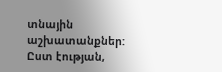տնային աշխատանքներ: Ըստ էության,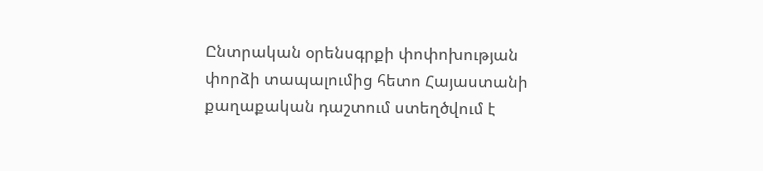Ընտրական օրենսգրքի փոփոխության փորձի տապալումից հետո Հայաստանի քաղաքական դաշտում ստեղծվում է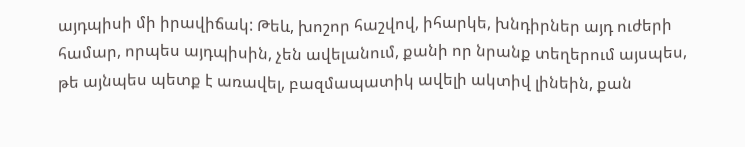այդպիսի մի իրավիճակ: Թեև, խոշոր հաշվով, իհարկե, խնդիրներ այդ ուժերի համար, որպես այդպիսին, չեն ավելանում, քանի որ նրանք տեղերում այսպես, թե այնպես պետք է առավել, բազմապատիկ ավելի ակտիվ լինեին, քան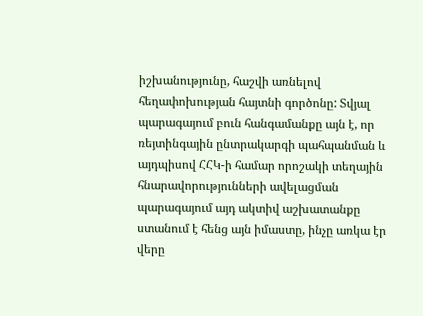իշխանությունը, հաշվի առնելով հեղափոխության հայտնի գործոնը: Տվյալ պարագայում բուն հանգամանքը այն է, որ ռեյտինգային ընտրակարգի պահպանման և այդպիսով ՀՀԿ-ի համար որոշակի տեղային հնարավորությունների ավելացման պարագայում այդ ակտիվ աշխատանքը ստանում է հենց այն իմաստը, ինչը առկա էր վերը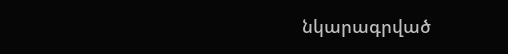նկարագրված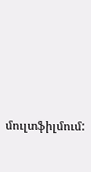մուլտֆիլմում: